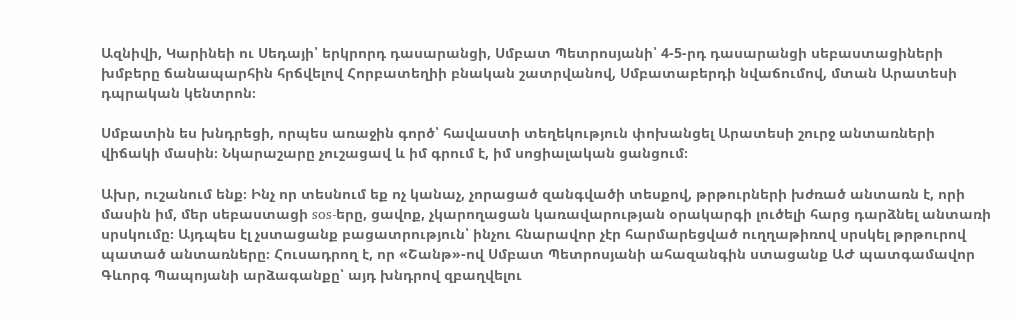Ազնիվի, Կարինեի ու Սեդայի՝ երկրորդ դասարանցի, Սմբատ Պետրոսյանի՝ 4-5-րդ դասարանցի սեբաստացիների խմբերը ճանապարհին հրճվելով Հորբատեղիի բնական շատրվանով, Սմբատաբերդի նվաճումով, մտան Արատեսի դպրական կենտրոն։

Սմբատին ես խնդրեցի, որպես առաջին գործ՝ հավաստի տեղեկություն փոխանցել Արատեսի շուրջ անտառների վիճակի մասին։ Նկարաշարը չուշացավ և իմ գրում է, իմ սոցիալական ցանցում։

Ախր, ուշանում ենք։ Ինչ որ տեսնում եք ոչ կանաչ, չորացած զանգվածի տեսքով, թրթուրների խժռած անտառն է, որի մասին իմ, մեր սեբաստացի sos-երը, ցավոք, չկարողացան կառավարության օրակարգի լուծելի հարց դարձնել անտառի սրսկումը։ Այդպես էլ չստացանք բացատրություն՝ ինչու հնարավոր չէր հարմարեցված ուղղաթիռով սրսկել թրթուրով պատած անտառները։ Հուսադրող է, որ «Շանթ»-ով Սմբատ Պետրոսյանի ահազանգին ստացանք ԱԺ պատգամավոր Գևորգ Պապոյանի արձագանքը՝ այդ խնդրով զբաղվելու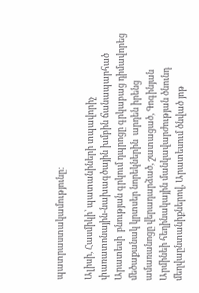պատրաստակամությունը։

Ալիսի, Հասմիկի՝ պատանիների տպավորիչ փառատոնային-նախագծային խմբին ճանապարհած Արատեսի  բնության գրկում դպրոցը գրկաբաց դիմավորեց մեծաքանակ կրտսեր նորեկներին  արդեն իրենց ամառանոցը վերադարձած, շատացած, Գոգինյան Արմինեի հեղինակային մանկավարժության ծնունդ մեղվաընտանիքներով, Արատեսում ծնված յոթ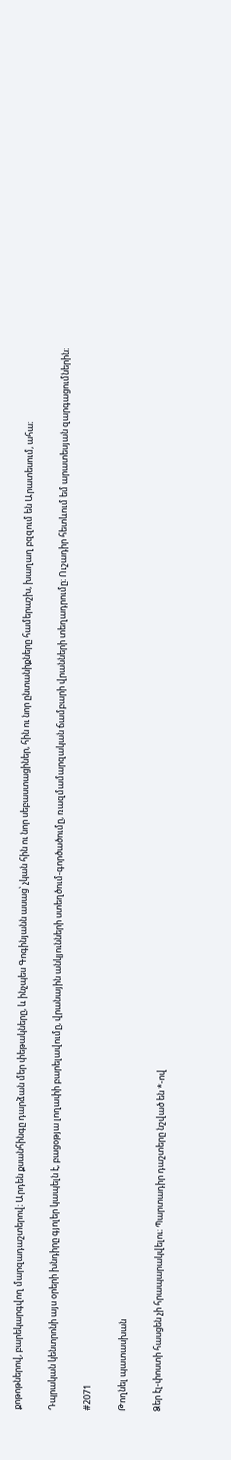քոթոթներով, բարեկարգվող մարզադաշտերով։ Արդեն քսանհինգը դարձան մեր փեթակները, և ինչպես Գոգինյանն ասաց՝ չկան հին ու նոր սեբաստացիներ, հին ու նոր ընտանիքները համերաշխ, խաղաղ բզզում են Արատեսում, ահա։

Դպրական կենտրոնի այս օրերի խնդիրը գյոլեր կապելն է, բացօթյա լողափի բարելավումը, վրանային անկյունների ստեղծում-գործածումը, ռազմամարզական ճամբարի վրանների տեղադրումը։ Ուշադիր հետևում եմ արատեսյան զարգացումներին։

#2071

Թողնել պատասխան

Ձեր էլ-փոստի հասցեն չի հրապարակվելու։ Պարտադիր դաշտերը նշված են *-ով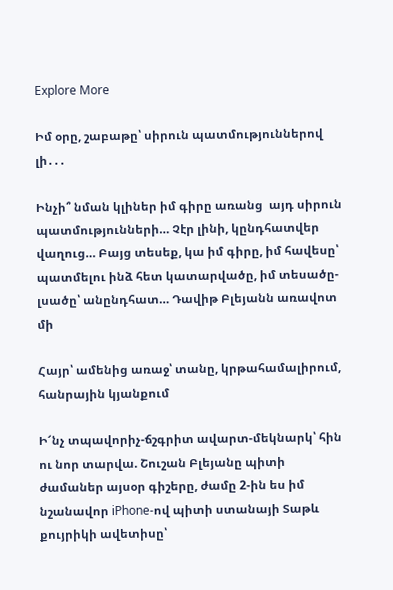Explore More

Իմ օրը, շաբաթը՝ սիրուն պատմություններով լի․․․

Ինչի՞ նման կլիներ իմ գիրը առանց  այդ սիրուն պատմությունների… Չէր լինի, կընդհատվեր վաղուց… Բայց տեսեք, կա իմ գիրը, իմ հավեսը՝ պատմելու ինձ հետ կատարվածը, իմ տեսածը-լսածը՝ անընդհատ… Դավիթ Բլեյանն առավոտ մի

Հայր՝ ամենից առաջ՝ տանը, կրթահամալիրում, հանրային կյանքում

Ի՜նչ տպավորիչ-ճշգրիտ ավարտ-մեկնարկ՝ հին ու նոր տարվա. Շուշան Բլեյանը պիտի ժամաներ այսօր գիշերը, ժամը 2-ին ես իմ նշանավոր iPhone-ով պիտի ստանայի Տաթև քույրիկի ավետիսը՝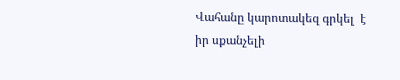Վահանը կարոտակեզ գրկել  է իր սքանչելի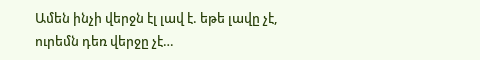Ամեն ինչի վերջն էլ լավ է. եթե լավը չէ, ուրեմն դեռ վերջը չէ…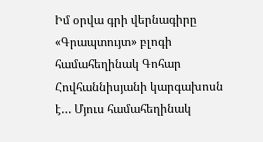Իմ օրվա գրի վերնագիրը «Գրապտույտ» բլոգի համահեղինակ Գոհար Հովհաննիսյանի կարգախոսն է… Մյուս համահեղինակ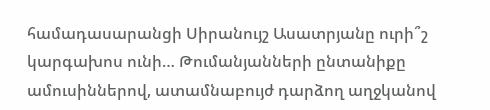համադասարանցի Սիրանույշ Ասատրյանը ուրի՞շ կարգախոս ունի… Թումանյանների ընտանիքը ամուսիններով, ատամնաբույժ դարձող աղջկանով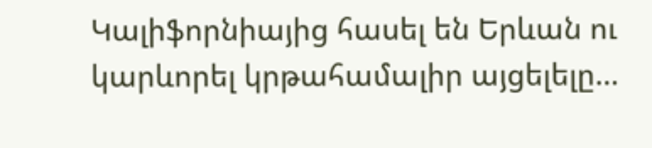Կալիֆորնիայից հասել են Երևան ու կարևորել կրթահամալիր այցելելը…